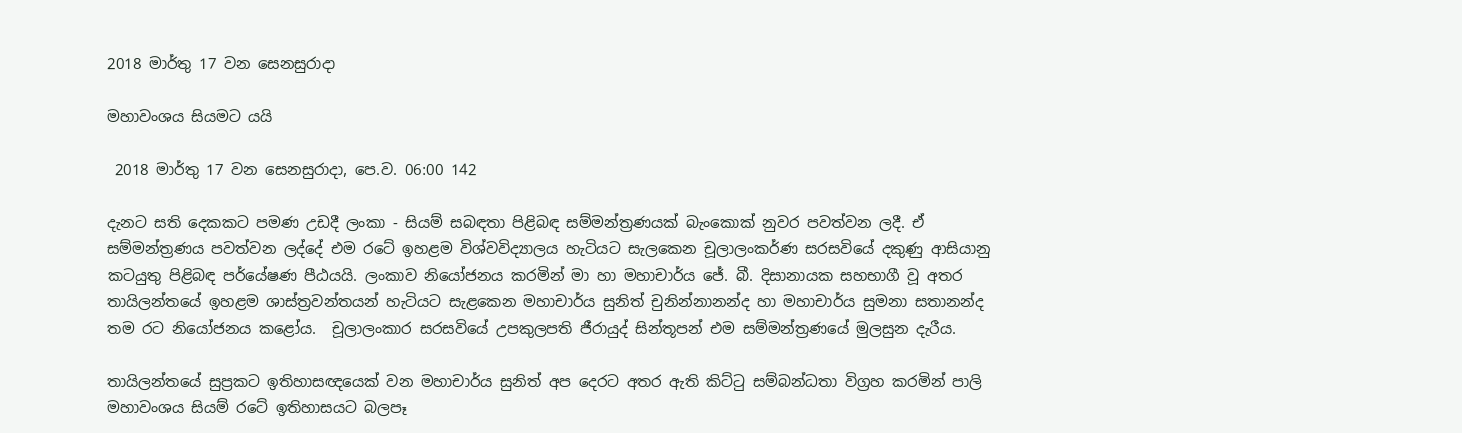2018 මාර්තු 17 වන සෙනසුරාදා

මහාවංශය සියමට යයි

 2018 මාර්තු 17 වන සෙනසුරාදා, පෙ.ව. 06:00 142

දැනට සති දෙකකට පමණ උඩදී ලංකා - සියම් සබඳතා පිළිබඳ සම්මන්ත්‍රණයක් බැංකොක් නුවර පවත්වන ලදී. ඒ සම්මන්ත්‍රණය පවත්වන ලද්දේ එම රටේ ඉහළම විශ්වවිද්‍යාලය හැටියට සැලකෙන චූලාලංකර්ණ සරසවියේ දකුණු ආසියානු කටයුතු පිළිබඳ පර්යේෂණ පීඨයයි. ලංකාව නියෝජනය කරමින් මා හා මහාචාර්ය ජේ. බී. දිසානායක සහභාගී වූ අතර තායිලන්තයේ ඉහළම ශාස්ත්‍රවන්තයන් හැටියට සැළකෙන මහාචාර්ය සුනිත් චුනින්නානන්ද හා මහාචාර්ය සුමනා සතානන්ද තම රට නියෝජනය කළෝය.  චූලාලංකාර සරසවියේ උපකුලපති ජීරායුද් සින්තූපන් එම සම්මන්ත්‍රණයේ මුලසුන දැරීය.

තායිලන්තයේ සුප්‍රකට ඉතිහාසඥයෙක් වන මහාචාර්ය සුනිත් අප දෙරට අතර ඇති කිට්ටු සම්බන්ධතා විග්‍රහ කරමින් පාලි මහාවංශය සියම් රටේ ඉතිහාසයට බලපෑ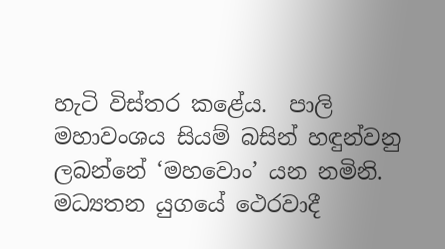හැටි විස්තර කළේය.  පාලි මහාවංශය සියම් බසින් හඳුන්වනු ලබන්නේ ‘මහවොං’ යන නමිනි.  මධ්‍යතන යුගයේ ‍ථෙරවාදී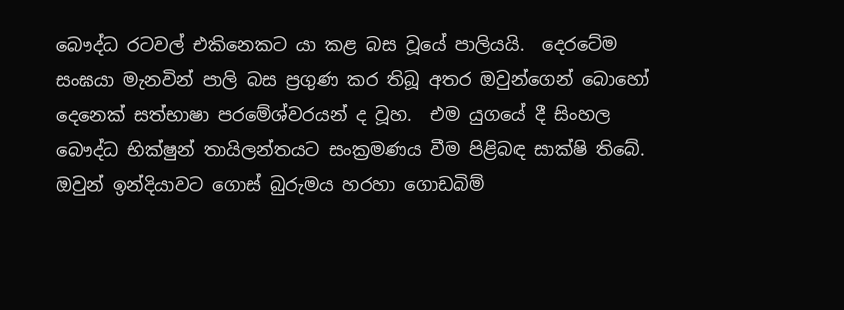බෞද්ධ රටවල් එකිනෙකට යා කළ බස වූයේ පාලියයි.  දෙරටේම සංඝයා මැනවින් පාලි බස ප්‍රගුණ කර තිබූ අතර ඔවුන්ගෙන් බොහෝ දෙනෙක් සත්භාෂා පරමේශ්වරයන් ද වූහ.  එම යුගයේ දී සිංහල බෞද්ධ භික්ෂුන් තායිලන්තයට සංක්‍රමණය වීම පිළිබඳ සාක්ෂි තිබේ. ඔවුන් ඉන්දියාවට ගොස් බුරුමය හරහා ගොඩබිම්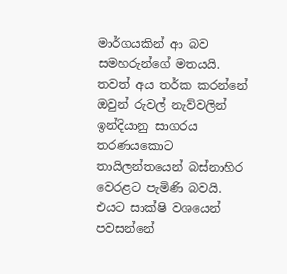මාර්ගයකින් ආ බව සමහරුන්ගේ මතයයි. තවත් අය තර්ක කරන්නේ ඔවුන් රුවල් නැව්වලින් ඉන්දියානු සාගරය තරණයකොට තායිලන්තයෙන් බස්නාහිර වෙරළට පැමිණි බවයි. එයට සාක්ෂි වශයෙන් පවසන්නේ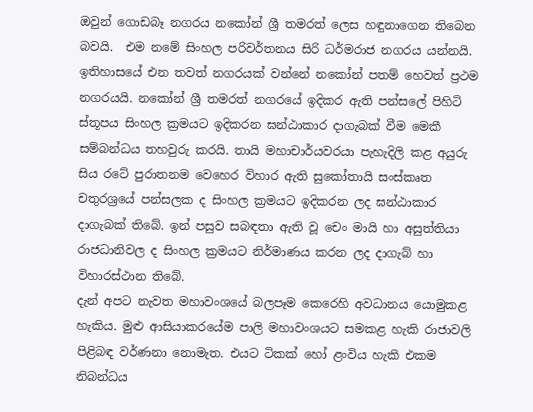ඔවුන් ගොඩබෑ නගරය නකෝන් ශ්‍රී තමරත් ලෙස හඳුනාගෙන තිබෙන බවයි.  එම නමේ සිංහල පරිවර්තනය සිරි ධර්මරාජ නගරය යන්නයි. ඉතිහාසයේ එන තවත් නගරයක් වන්නේ නකෝන් පතම් හෙවත් ප්‍රථම නගරයයි. නකෝන් ශ්‍රී තමරත් නගරයේ ඉදිකර ඇති පන්සලේ පිහිටි ස්තූපය සිංහල ක්‍රමයට ඉදිකරන ඝන්ඨාකාර දාගැබක් වීම මෙකී සම්බන්ධය තහවුරු කරයි. තායි මහාචාර්යවරයා පැහැදිලි කළ අයුරු සිය රටේ පුරාතනම වෙහෙර විහාර ඇති සුකෝතායි සංස්කෘත චතුරශ්‍රයේ පන්සලක ද සිංහල ක්‍රමයට ඉදිකරන ලද ඝන්ඨාකාර දාගැබක් තිබේ. ඉන් පසුව සබඳතා ඇති වූ චෙං මායි හා අසුත්තියා රාජධානිවල ද සිංහල ක්‍රමයට නිර්මාණය කරන ලද දාගැබ් හා විහාරස්ථාන තිබේ.
දැන් අපට නැවත මහාවංශයේ බලපෑම කෙරෙහි අවධානය යොමුකළ හැකිය. මුළු ආසියාකරයේම පාලි මහාවංශයට සමකළ හැකි රාජාවලි පිළිබඳ වර්ණනා නොමැත. එයට ටිකක් හෝ ළංවිය හැකි එකම නිබන්ධය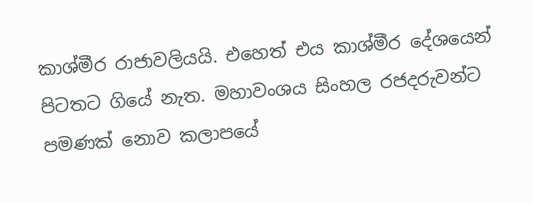කාශ්මීර රාජාවලියයි. එහෙත් එය කාශ්මීර දේශයෙන් පිටතට ගියේ නැත. මහාවංශය සිංහල රජදරුවන්ට පමණක් නොව කලාපයේ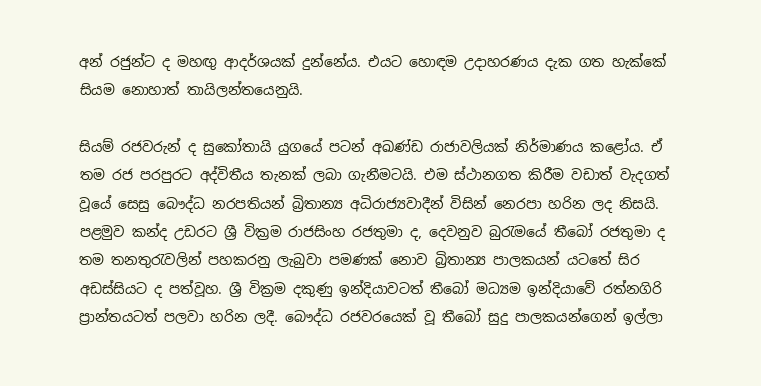අන් රජුන්ට ද මහඟු ආදර්ශයක් දුන්නේය. එයට හොඳම උදාහරණය දැක ගත හැක්කේ සියම නොහාත් තායිලන්තයෙනුයි.

සියම් රජවරුන් ද සුකෝතායි යුගයේ පටන් අඛණ්ඩ රාජාවලියක් නිර්මාණය කළෝය. ඒ තම රජ පරපුරට අද්විතීය තැනක් ලබා ගැනීමටයි. එම ස්ථානගත කිරීම වඩාත් වැදගත් වූයේ සෙසු බෞද්ධ නරපතියන් බ්‍රිතාන්‍ය අධිරාජ්‍යවාදීන් විසින් නෙරපා හරින ලද නිසයි. පළමුව කන්ද උඩරට ශ්‍රී වික්‍රම රාජසිංහ රජතුමා ද, දෙවනුව බුරැමයේ තීබෝ රජතුමා ද තම තනතුරැවලින් පහකරනු ලැබුවා පමණක් නොව බ්‍රිතාන්‍ය පාලකයන් යටතේ සිර අඩස්සියට ද පත්වූහ. ශ්‍රී වික්‍රම දකුණු ඉන්දියාවටත් තීබෝ මධ්‍යම ඉන්දියාවේ රත්නගිරි ප්‍රාන්තයටත් පලවා හරින ලදී. බෞද්ධ රජවරයෙක් වූ තීබෝ සුදු පාලකයන්ගෙන් ඉල්ලා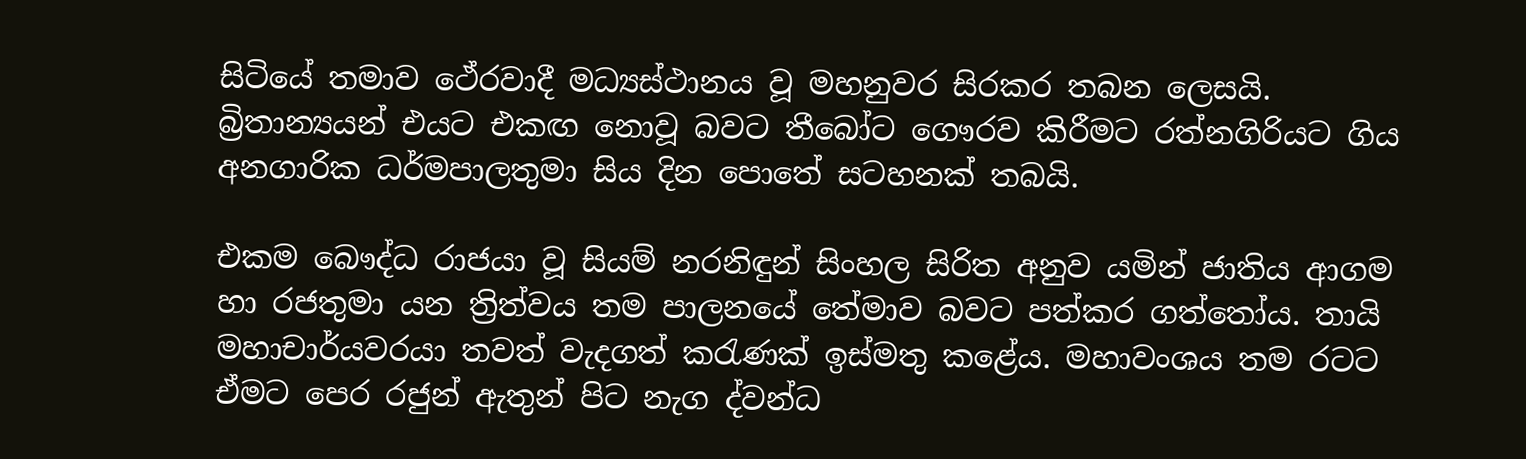සිටියේ තමාව ථේරවාදී මධ්‍යස්ථානය වූ මහනුවර සිරකර තබන ලෙසයි. බ්‍රිතාන්‍යයන් එයට එකඟ නොවූ බවට තීබෝට ගෞරව කිරීමට රත්නගිරියට ගිය අනගාරික ධර්මපාලතුමා සිය දින පොතේ සටහනක් තබයි.

එකම බෞද්ධ රාජයා වූ සියම් නරනිඳුන් සිංහල සිරිත අනුව යමින් ජාතිය ආගම හා රජතුමා යන ත්‍රිත්වය තම පාලනයේ තේමාව බවට පත්කර ගත්තෝය. තායි මහාචාර්යවරයා තවත් වැදගත් කරැණක් ඉස්මතු කළේය. මහාවංශය තම රටට ඒමට පෙර රජුන් ඇතුන් පිට නැග ද්වන්ධ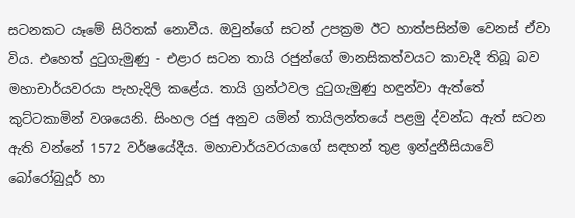සටනකට යෑමේ සිරිතක් නොවීය. ඔවුන්ගේ සටන් උපක්‍රම ඊට හාත්පසින්ම වෙනස් ඒවා විය. එහෙත් දුටුගැමුණු - එළාර සටන තායි රජුන්ගේ මානසිකත්වයට කාවැදී තිබූ බව මහාචාර්යවරයා පැහැදිලි කළේය. තායි ග්‍රන්ථවල දුටුගැමුණු හඳුන්වා ඇත්තේ කුට්ටකාමින් වශයෙනි. සිංහල රජු අනුව යමින් තායිලන්තයේ පළමු ද්වන්ධ ඇත් සටන ඇති වන්නේ 1572 වර්ෂයේදීය. මහාචාර්යවරයාගේ සඳහන් තුළ ඉන්දුනීසියාවේ බෝරෝබුදූර් හා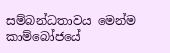සම්බන්ධතාවය මෙන්ම කාම්බෝජයේ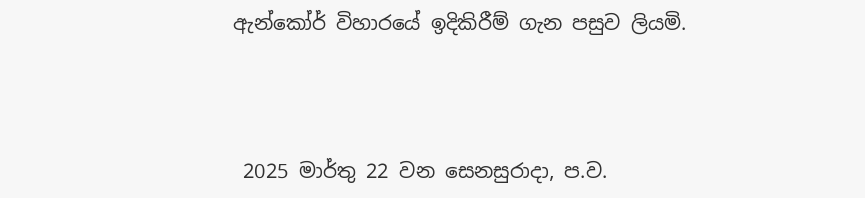ඇන්කෝර් විහාරයේ ඉදිකිරීම් ගැන පසුව ලියමි.



 2025 මාර්තු 22 වන සෙනසුරාදා, ප.ව.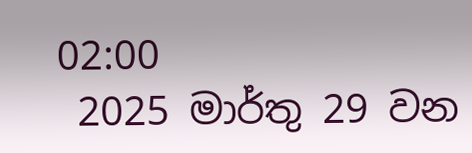02:00
 2025 මාර්තු 29 වන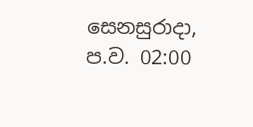සෙනසුරාදා, ප.ව. 02:00